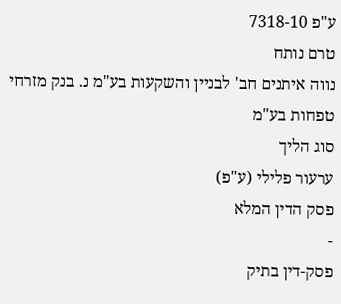ע"פ 7318-10
טרם נותח
נווה איתנים חב' לבניין והשקעות בע"מ נ. בנק מזרחי טפחות בע"מ
סוג הליך
ערעור פלילי (ע"פ)
פסק הדין המלא
-
פסק-דין בתיק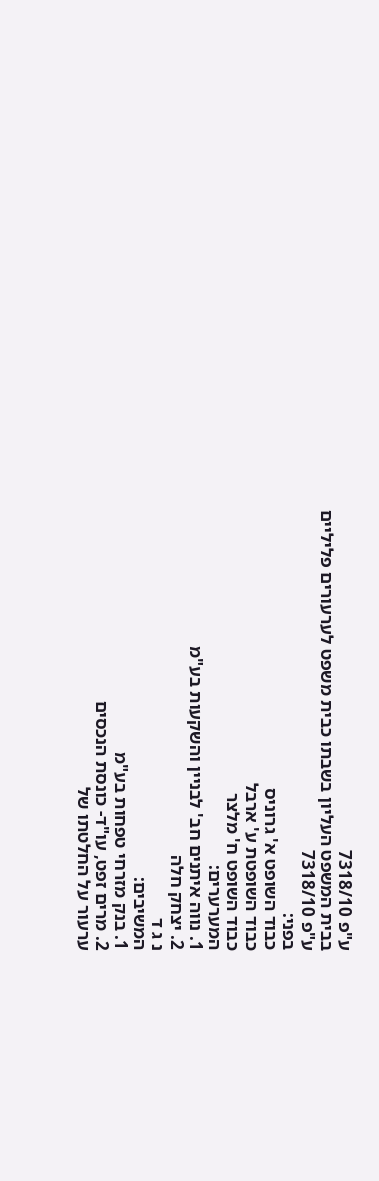ע"פ 7318/10
בבית המשפט העליון בשבתו כבית משפט לערעורים פליליים
ע"פ 7318/10
בפני:
כבוד השופט א' גרוניס
כבוד השופטת ע' ארבל
כבוד השופט ח' מלצר
המערערים:
1. נווה איתנים חב' לבניין והשקעות בע"מ
2. יצחק חלה
נ ג ד
המשיבים:
1. בנק מזרחי טפחות בע"מ
2. מרים זפט, עו"ד- כונסת הנכסים
ערעור על החלטתו של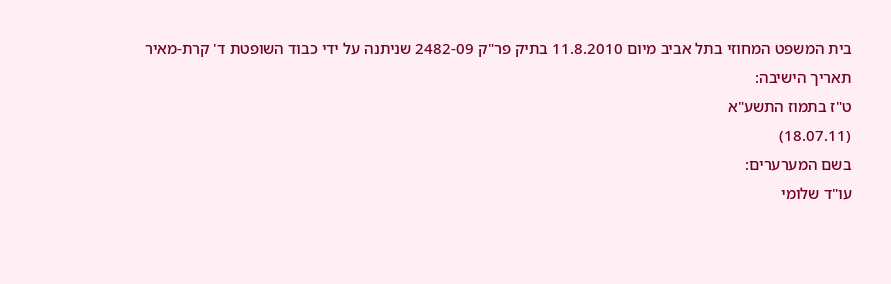בית המשפט המחוזי בתל אביב מיום 11.8.2010 בתיק פר"ק 2482-09 שניתנה על ידי כבוד השופטת ד' קרת-מאיר
תאריך הישיבה:
ט"ז בתמוז התשע"א
(18.07.11)
בשם המערערים:
עו"ד שלומי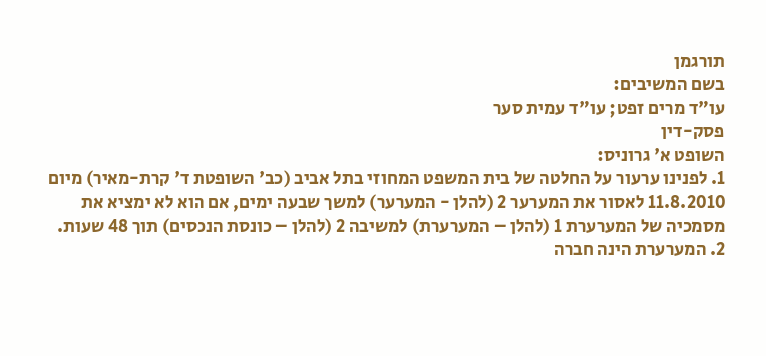תורגמן
בשם המשיבים:
עו"ד מרים זפט; עו"ד עמית סער
פסק-דין
השופט א' גרוניס:
1. לפנינו ערעור על החלטה של בית המשפט המחוזי בתל אביב (כב' השופטת ד' קרת-מאיר) מיום 11.8.2010 לאסור את המערער 2 (להלן - המערער) למשך שבעה ימים, אם הוא לא ימציא את מסמכיה של המערערת 1 (להלן – המערערת) למשיבה 2 (להלן – כונסת הנכסים) תוך 48 שעות.
2. המערערת הינה חברה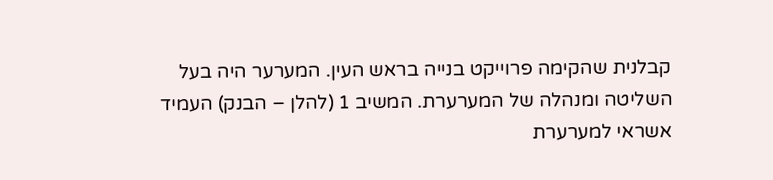קבלנית שהקימה פרוייקט בנייה בראש העין. המערער היה בעל השליטה ומנהלה של המערערת. המשיב 1 (להלן – הבנק) העמיד אשראי למערערת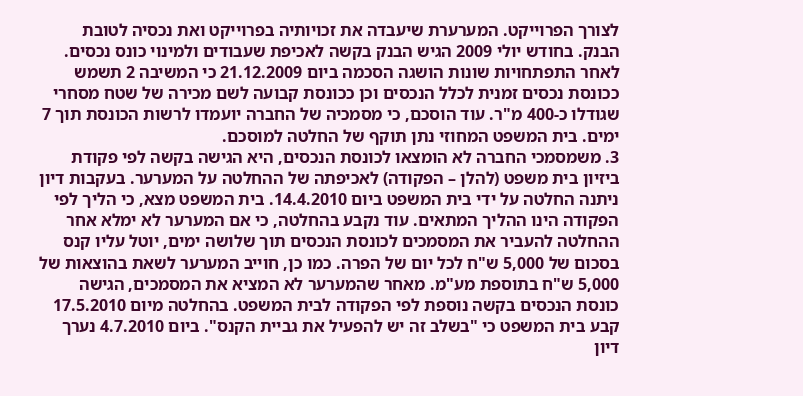לצורך הפרוייקט. המערערת שיעבדה את זכויותיה בפרוייקט ואת נכסיה לטובת הבנק. בחודש יולי 2009 הגיש הבנק בקשה לאכיפת שעבודים ולמינוי כונס נכסים. לאחר התפתחויות שונות הושגה הסכמה ביום 21.12.2009 כי המשיבה 2 תשמש ככונסת נכסים זמנית לכלל הנכסים וכן ככונסת קבועה לשם מכירה של שטח מסחרי שגודלו כ-400 מ"ר. עוד הוסכם, כי מסמכיה של החברה יועמדו לרשות הכונסת תוך 7 ימים. בית המשפט המחוזי נתן תוקף של החלטה למוסכם.
3. משמסמכי החברה לא הומצאו לכונסת הנכסים, היא הגישה בקשה לפי פקודת ביזיון בית משפט (להלן – הפקודה) לאכיפתה של ההחלטה על המערער. בעקבות דיון ניתנה החלטה על ידי בית המשפט ביום 14.4.2010. בית המשפט מצא, כי הליך לפי הפקודה הינו ההליך המתאים. עוד נקבע בהחלטה, כי אם המערער לא ימלא אחר ההחלטה להעביר את המסמכים לכונסת הנכסים תוך שלושה ימים, יוטל עליו קנס בסכום של 5,000 ש"ח לכל יום של הפרה. כמו כן, חוייב המערער לשאת בהוצאות של 5,000 ש"ח בתוספת מע"מ. מאחר שהמערער לא המציא את המסמכים, הגישה כונסת הנכסים בקשה נוספת לפי הפקודה לבית המשפט. בהחלטה מיום 17.5.2010 קבע בית המשפט כי "בשלב זה יש להפעיל את גביית הקנס". ביום 4.7.2010 נערך דיון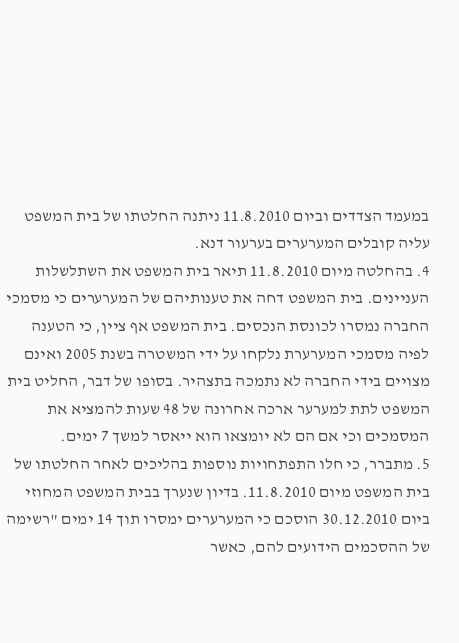במעמד הצדדים וביום 11.8.2010 ניתנה החלטתו של בית המשפט עליה קובלים המערערים בערעור דנא.
4. בהחלטה מיום 11.8.2010 תיאר בית המשפט את השתלשלות העניינים. בית המשפט דחה את טענותיהם של המערערים כי מסמכי החברה נמסרו לכונסת הנכסים. בית המשפט אף ציין, כי הטענה לפיה מסמכי המערערת נלקחו על ידי המשטרה בשנת 2005 ואינם מצויים בידי החברה לא נתמכה בתצהיר. בסופו של דבר, החליט בית המשפט לתת למערער ארכה אחרונה של 48 שעות להמציא את המסמכים וכי אם הם לא יומצאו הוא ייאסר למשך 7 ימים.
5. מתברר, כי חלו התפתחויות נוספות בהליכים לאחר החלטתו של בית המשפט מיום 11.8.2010. בדיון שנערך בבית המשפט המחוזי ביום 30.12.2010 הוסכם כי המערערים ימסרו תוך 14 ימים "רשימה של ההסכמים הידועים להם, כאשר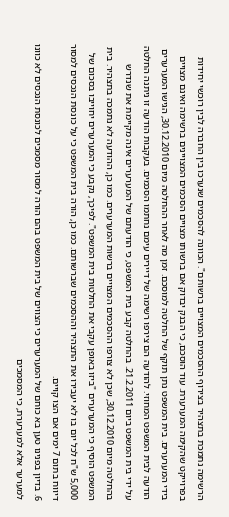הרשימה נתמכת בתצהיר בצירוף ההסכמים המצויים ברשותם". הכוונה להסכמים שנערכו בין החברה לבין רוכשי יחידות בפרוייקט שהקימה המערערת. עוד הוסכם, כי הבנק יבדוק אם ברשותו מצויים הסכמים המצויינים ברשימה ואינם מצויים בידי המערערים. בית המשפט נתן תוקף של החלטה למוסכם. זמן מה לאחר ההחלטה מיום 30.12.2010, הגישו המערערים הודעה לבית המשפט המחוזי. להודעה הם צירפו רשימה של דיירים עימם נחתמו הסכמים. בעקבות הודעה זו ניתנה החלטה על ידי בית המשפט ביום 21.2.2011. בהחלטה קבע בית המשפט, כי הודעתם של המערערים אינה מקיימת את שנדרש בהחלטה מיום 30.12.2010, שכן לא צורפו ההסכמים המצויים ברשות המערערים. כמו כן, ההודעה לא נתמכה בתצהיר. בית המשפט הוסיף כי המערערים "ביזו באופן עקבי את החלטות בית המשפט". לפיכך, נקבע כי המערערים יחוייבו בסכום של 5,000 ש"ח לכל יום בו לא יעבירו את התצהיר וההסכמים שברשותם. כמו כן, הורה בית המשפט כי על כונסת הנכסים למסור דיווח בתום 7 ימים אם הצו קויים.
6. בדיון בפנינו טען בא כוחם של המערערים כי הצווים של בית המשפט בהם הורה למסור מסמכים לכונסת הנכסים לא כוונו למערער אלא למערערת, כי המסמכים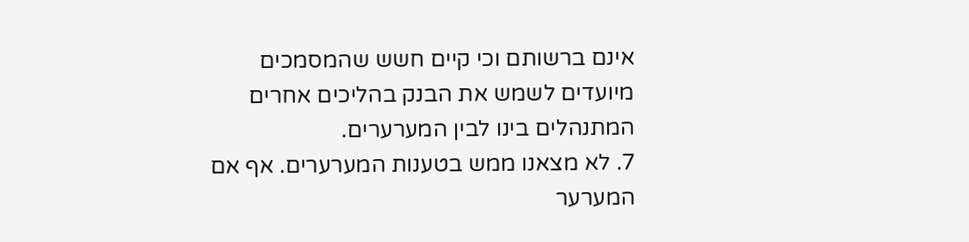אינם ברשותם וכי קיים חשש שהמסמכים מיועדים לשמש את הבנק בהליכים אחרים המתנהלים בינו לבין המערערים.
7. לא מצאנו ממש בטענות המערערים. אף אם המערער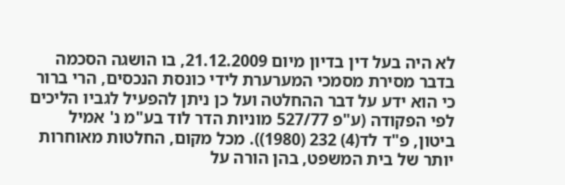לא היה בעל דין בדיון מיום 21.12.2009, בו הושגה הסכמה בדבר מסירת מסמכי המערערת לידי כונסת הנכסים, הרי ברור כי הוא ידע על דבר ההחלטה ועל כן ניתן להפעיל לגביו הליכים לפי הפקודה (ע"פ 527/77 מוניות הדר לוד בע"מ נ' אמיל ביטון, פ"ד לד(4) 232 (1980)). מכל מקום, החלטות מאוחרות יותר של בית המשפט, בהן הורה על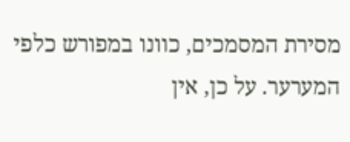מסירת המסמכים, כוונו במפורש כלפי המערער. על כן, אין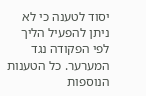יסוד לטענה כי לא ניתן להפעיל הליך לפי הפקודה נגד המערער. כל הטענות הנוספות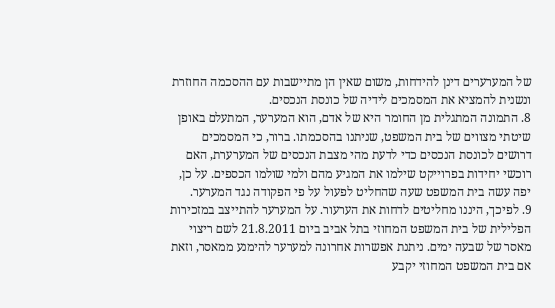של המערערים דינן להידחות, משום שאין הן מתיישבות עם ההסכמה החוזרת ונשנית להמציא את המסמכים לידיה של כונסת הנכסים.
8. התמונה המתגלית מן החומר היא של אדם, הוא המערער, המתעלם באופן שיטתי מצווים של בית המשפט, שניתנו בהסכמתו. ברור, כי המסמכים דרושים לכונסת הנכסים כדי לדעת מהי מצבת הנכסים של המערערת, האם רוכשי יחידות בפרוייקט שילמו את המגיע מהם ולמי שולמו הכספים. על כן, יפה עשה בית המשפט שעה שהחליט לפעול על פי הפקודה נגד המערער.
9. לפיכך, היננו מחליטים לדחות את הערעור. על המערער להתייצב במזכירות הפלילית של בית המשפט המחוזי בתל אביב ביום 21.8.2011 לשם ריצוי מאסר של שבעה ימים. ניתנת אפשרות אחרונה למערער להימנע ממאסר, וזאת אם בית המשפט המחוזי יקבע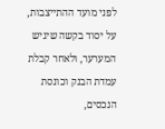לפני מועד ההתייצבות, על יסוד בקשה שיגיש המערער, ולאחר קבלת עמדת הבנק וכונסת הנכסים,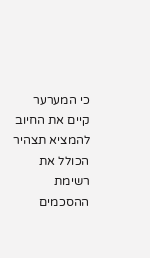כי המערער קיים את החיוב להמציא תצהיר הכולל את רשימת ההסכמים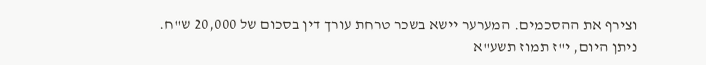וצירף את ההסכמים. המערער יישא בשכר טרחת עורך דין בסכום של 20,000 ש"ח.
ניתן היום, י"ז תמוז תשע"א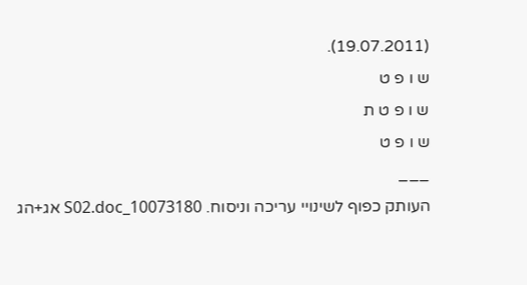(19.07.2011).
ש ו פ ט
ש ו פ ט ת
ש ו פ ט
___
העותק כפוף לשינויי עריכה וניסוח. 10073180_S02.doc אג+הג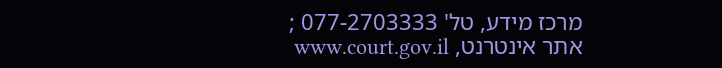מרכז מידע, טל' 077-2703333 ; אתר אינטרנט, www.court.gov.il